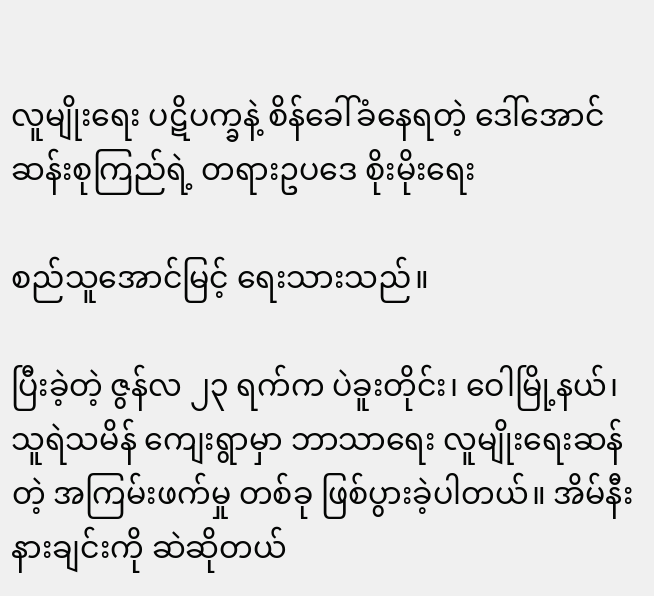လူမျိုးရေး ပဋိပက္ခနဲ့ စိန်ခေါ်ခံနေရတဲ့ ဒေါ်အောင်ဆန်းစုကြည်ရဲ့ တရားဥပဒေ စိုးမိုးရေး

စည်သူအောင်မြင့် ရေးသားသည်။

ပြီးခဲ့တဲ့ ဇွန်လ ၂၃ ရက်က ပဲခူးတိုင်း၊ ဝေါမြို့နယ်၊ သူရဲသမိန် ကျေးရွာမှာ ဘာသာရေး လူမျိုးရေးဆန်တဲ့ အကြမ်းဖက်မှု တစ်ခု ဖြစ်ပွားခဲ့ပါတယ်။ အိမ်နီးနားချင်းကို ဆဲဆိုတယ်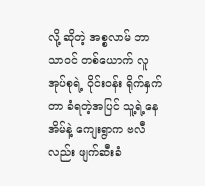လို့ ဆိုတဲ့ အစ္စလာမ် ဘာသာဝင် တစ်ယောက် လူအုပ်စုရဲ့ ဝိုင်းဝန်း ရိုက်နှက်တာ ခံရတဲ့အပြင် သူ့ရဲ့နေအိမ်နဲ့ ကျေးရွာက ဗလီလည်း ဖျက်ဆီးခံ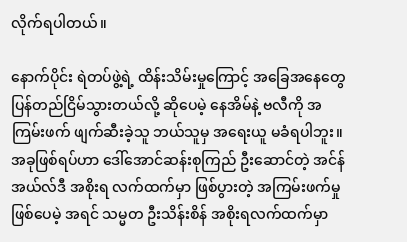လိုက်ရပါတယ်။

နောက်ပိုင်း ရဲတပ်ဖွဲ့ရဲ့ ထိန်းသိမ်းမှုကြောင့် အခြေအနေတွေ ပြန်တည်ငြိမ်သွားတယ်လို့ ဆိုပေမဲ့ နေအိမ်နဲ့ ဗလီကို အကြမ်းဖက် ဖျက်ဆီးခဲ့သူ ဘယ်သူမှ အရေးယူ မခံရပါဘူး။ အခုဖြစ်ရပ်ဟာ ဒေါ်အောင်ဆန်းစုကြည် ဦးဆောင်တဲ့ အင်န်အယ်လ်ဒီ အစိုးရ လက်ထက်မှာ ဖြစ်ပွားတဲ့ အကြမ်းဖက်မှု ဖြစ်ပေမဲ့ အရင် သမ္မတ ဦးသိန်းစိန် အစိုးရလက်ထက်မှာ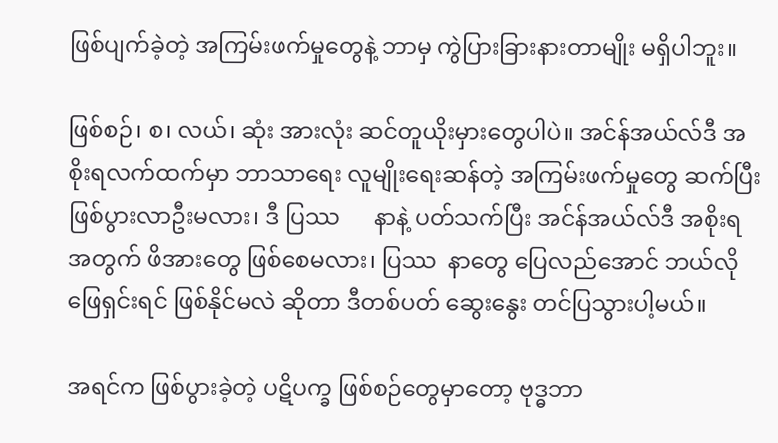ဖြစ်ပျက်ခဲ့တဲ့ အကြမ်းဖက်မှုတွေနဲ့ ဘာမှ ကွဲပြားခြားနားတာမျိုး မရှိပါဘူး။

ဖြစ်စဉ်၊ စ၊ လယ်၊ ဆုံး အားလုံး ဆင်တူယိုးမှားတွေပါပဲ။ အင်န်အယ်လ်ဒီ အစိုးရလက်ထက်မှာ ဘာသာရေး လူမျိုးရေးဆန်တဲ့ အကြမ်းဖက်မှုတွေ ဆက်ပြီး ဖြစ်ပွားလာဦးမလား၊ ဒီ ပြဿ      နာနဲ့ ပတ်သက်ပြီး အင်န်အယ်လ်ဒီ အစိုးရအတွက် ဖိအားတွေ ဖြစ်စေမလား၊ ပြဿ  နာတွေ ပြေလည်အောင် ဘယ်လို ဖြေရှင်းရင် ဖြစ်နိုင်မလဲ ဆိုတာ ဒီတစ်ပတ် ဆွေးနွေး တင်ပြသွားပါ့မယ်။

အရင်က ဖြစ်ပွားခဲ့တဲ့ ပဋိပက္ခ ဖြစ်စဉ်တွေမှာတော့ ဗုဒ္ဓဘာ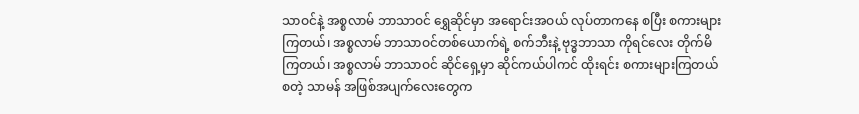သာဝင်နဲ့ အစ္စလာမ် ဘာသာဝင် ရွှေဆိုင်မှာ အရောင်းအဝယ် လုပ်တာကနေ စပြီး စကားများကြတယ်၊ အစ္စလာမ် ဘာသာဝင်တစ်ယောက်ရဲ့ စက်ဘီးနဲ့ ဗုဒ္ဓဘာသာ ကိုရင်လေး တိုက်မိကြတယ်၊ အစ္စလာမ် ဘာသာဝင် ဆိုင်ရှေ့မှာ ဆိုင်ကယ်ပါကင် ထိုးရင်း စကားများကြတယ် စတဲ့ သာမန် အဖြစ်အပျက်လေးတွေက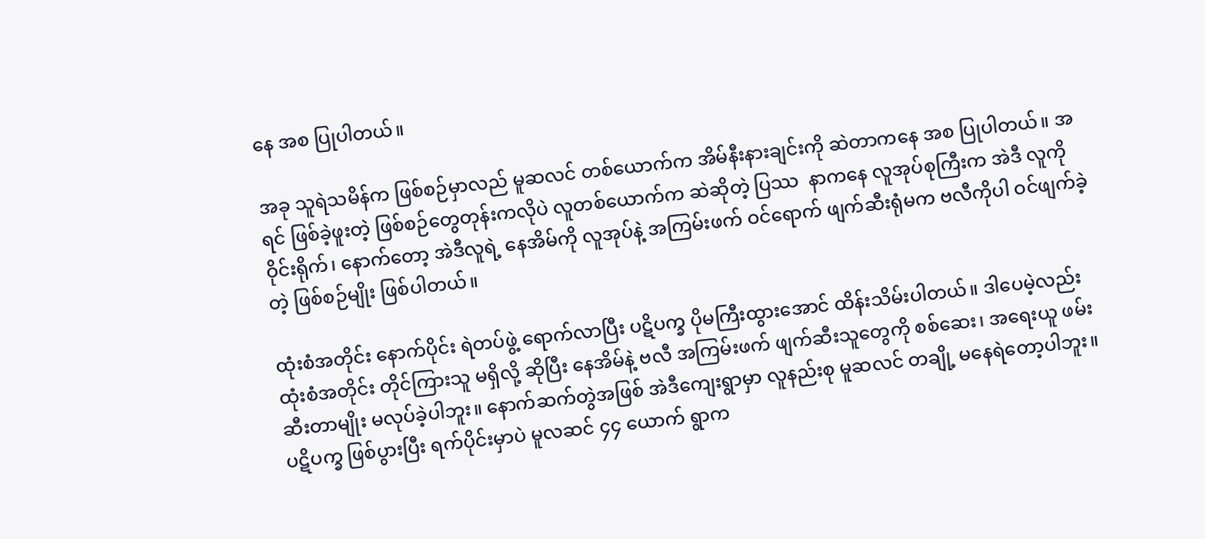နေ အစ ပြုပါတယ်။

အခု သူရဲသမိန်က ဖြစ်စဉ်မှာလည် မူဆလင် တစ်ယောက်က အိမ်နီးနားချင်းကို ဆဲတာကနေ အစ ပြုပါတယ်။ အရင် ဖြစ်ခဲ့ဖူးတဲ့ ဖြစ်စဉ်တွေတုန်းကလိုပဲ လူတစ်ယောက်က ဆဲဆိုတဲ့ ပြဿ  နာကနေ လူအုပ်စုကြီးက အဲဒီ လူကို ဝိုင်းရိုက်၊ နောက်တော့ အဲဒီလူရဲ့ နေအိမ်ကို လူအုပ်နဲ့ အကြမ်းဖက် ဝင်ရောက် ဖျက်ဆီးရုံမက ဗလီကိုပါ ဝင်ဖျက်ခဲ့တဲ့ ဖြစ်စဉ်မျိုး ဖြစ်ပါတယ်။

ထုံးစံအတိုင်း နောက်ပိုင်း ရဲတပ်ဖွဲ့ ရောက်လာပြီး ပဋိပက္ခ ပိုမကြီးထွားအောင် ထိန်းသိမ်းပါတယ်။ ဒါပေမဲ့လည်း ထုံးစံအတိုင်း တိုင်ကြားသူ မရှိလို့ ဆိုပြီး နေအိမ်နဲ့ ဗလီ အကြမ်းဖက် ဖျက်ဆီးသူတွေကို စစ်ဆေး၊ အရေးယူ ဖမ်းဆီးတာမျိုး မလုပ်ခဲ့ပါဘူး။ နောက်ဆက်တွဲအဖြစ် အဲဒီကျေးရွာမှာ လူနည်းစု မူဆလင် တချို့ မနေရဲတော့ပါဘူး။ ပဋိပက္ခ ဖြစ်ပွားပြီး ရက်ပိုင်းမှာပဲ မူလဆင် ၄၄ ယောက် ရွာက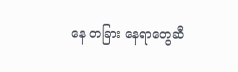နေ တခြား နေရာတွေဆီ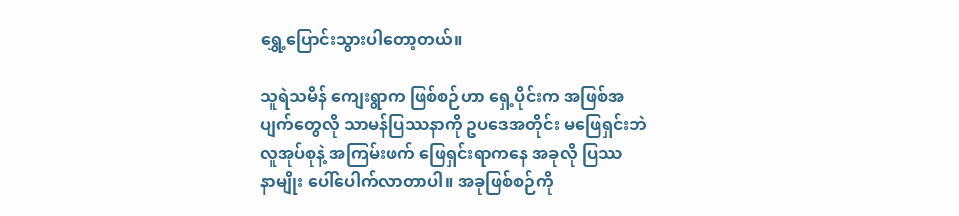ရွှေ့ပြောင်းသွားပါတော့တယ်။

သူရဲသမိန် ကျေးရွာက ဖြစ်စဉ်ဟာ ရှေ့ပိုင်းက အဖြစ်အပျက်တွေလို သာမန်ပြဿနာကို ဥပဒေအတိုင်း မဖြေရှင်းဘဲ လူအုပ်စုနဲ့ အကြမ်းဖက် ဖြေရှင်းရာကနေ အခုလို ပြဿ      နာမျိုး ပေါ်ပေါက်လာတာပါ။ အခုဖြစ်စဉ်ကို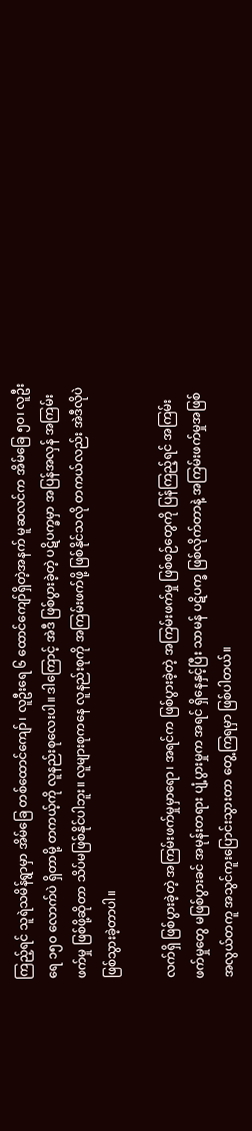ကြည့်ရင် သူရဲသမိန်ရွာမှာ အိမ်ခြေ တစ်ထောင်ကျော်၊ လူဦးရေ ၆ ထောင်ကျော်ရှိတဲ့အနက် မူဆလင်က အိမ်ခြေ ၅၀၊ လူဦးရေ ၁၅၀ လောက်ပဲ ရှိတာမို့ တကယ့်ကို လူနည်းစုလေးပါ။ ဒါကြောင့် အဲဒီ ဖြစ်ပွားခဲ့တဲ့ ပဋိပက္ခမှာ အပြန်အလှန် အကြမ်းဖက်မှု ဖြစ်ဖို့ဆိုတာ သိပ်မဖြစ်နိုင်ပါဘူး။ လူများစုကနေ လူနည်းစုကို အကြမ်းဖက်ဖို့ ဖြစ်နိုင်သလို တကယ်လည်း အဲဒီလိုပဲ ဖြစ်သွားခဲ့တာပါ။

လက်ရှိ ဖြစ်ပွားခဲ့တဲ့ အကြမ်းဖက်မှုမှာရော၊ အရင်က ဖြစ်ပွားခဲ့တဲ့ အကြမ်းဖက်မှု ဖြစ်စဉ်တွေကို ပြန်ကြည့်ရင် အကြမ်းဖက်မှုတွေ မဖြစ်ပွားခင် အမုန်းတရား ပျံ့ပွားမှုက အရင် ရှိနေနှင့်ပြီး သာမန် ပဋိပက္ခ ဖြစ်လိုက်တာနဲ့ အကြမ်းဖက်မှုအဖြစ် အလွယ်တကူ အသွင်ကူးပြောင်းသွားတာ တွေ့ကြရမှာ ဖြစ်ပါတယ်။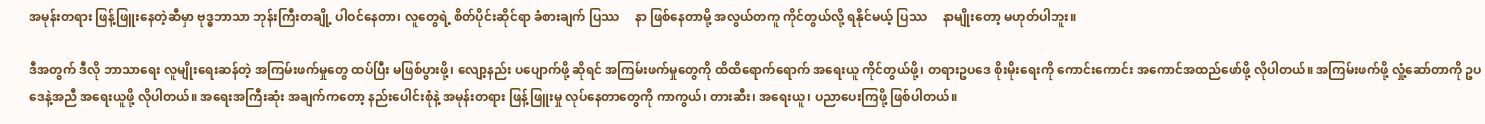အမုန်းတရား ဖြန့်ဖြူးနေတဲ့ဆီမှာ ဗုဒ္ဓဘာသာ ဘုန်းကြီးတချို့ ပါဝင်နေတာ၊ လူတွေရဲ့ စိတ်ပိုင်းဆိုင်ရာ ခံစားချက် ပြဿ     နာ ဖြစ်နေတာမို့ အလွယ်တကူ ကိုင်တွယ်လို့ ရနိုင်မယ့် ပြဿ     နာမျိုးတော့ မဟုတ်ပါဘူး။

ဒီအတွက် ဒီလို ဘာသာရေး လူမျိုးရေးဆန်တဲ့ အကြမ်းဖက်မှုတွေ ထပ်ပြီး မဖြစ်ပွားဖို့၊ လျော့နည်း ပပျောက်ဖို့ ဆိုရင် အကြမ်းဖက်မှုတွေကို ထိထိရောက်ရောက် အရေးယူ ကိုင်တွယ်ဖို့၊ တရားဥပဒေ စိုးမိုးရေးကို ကောင်းကောင်း အကောင်အထည်ဖော်ဖို့ လိုပါတယ်။ အကြမ်းဖက်ဖို့ လှုံ့ဆော်တာကို ဥပဒေနဲ့အညီ အရေးယူဖို့ လိုပါတယ်။ အရေးအကြီးဆုံး အချက်ကတော့ နည်းပေါင်းစုံနဲ့ အမုန်းတရား ဖြန့်ဖြူးမှု လုပ်နေတာတွေကို ကာကွယ်၊ တားဆီး၊ အရေးယူ၊ ပညာပေးကြဖို့ ဖြစ်ပါတယ်။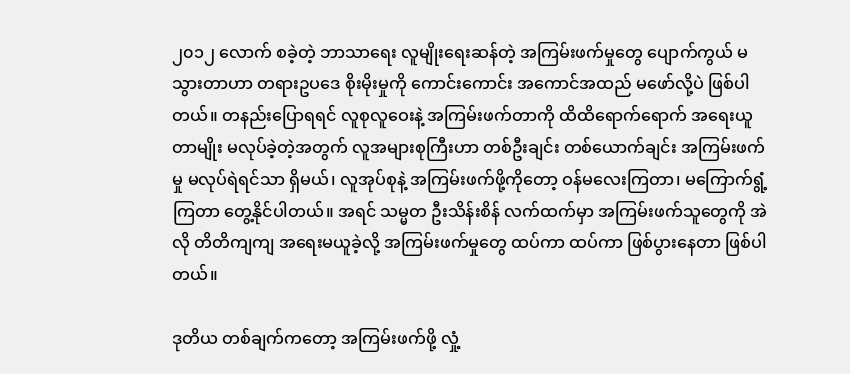၂၀၁၂ လောက် စခဲ့တဲ့ ဘာသာရေး လူမျိုးရေးဆန်တဲ့ အကြမ်းဖက်မှုတွေ ပျောက်ကွယ် မသွားတာဟာ တရားဥပဒေ စိုးမိုးမှုကို ကောင်းကောင်း အကောင်အထည် မဖော်လို့ပဲ ဖြစ်ပါတယ်။ တနည်းပြောရရင် လူစုလူဝေးနဲ့ အကြမ်းဖက်တာကို ထိထိရောက်ရောက် အရေးယူတာမျိုး မလုပ်ခဲ့တဲ့အတွက် လူအများစုကြီးဟာ တစ်ဦးချင်း တစ်ယောက်ချင်း အကြမ်းဖက်မှု မလုပ်ရဲရင်သာ ရှိမယ်၊ လူအုပ်စုနဲ့ အကြမ်းဖက်ဖို့ကိုတော့ ဝန်မလေးကြတာ၊ မကြောက်ရွံ့ကြတာ တွေ့နိုင်ပါတယ်။ အရင် သမ္မတ ဦးသိန်းစိန် လက်ထက်မှာ အကြမ်းဖက်သူတွေကို အဲလို တိတိကျကျ အရေးမယူခဲ့လို့ အကြမ်းဖက်မှုတွေ ထပ်ကာ ထပ်ကာ ဖြစ်ပွားနေတာ ဖြစ်ပါတယ်။

ဒုတိယ တစ်ချက်ကတော့ အကြမ်းဖက်ဖို့ လှုံ့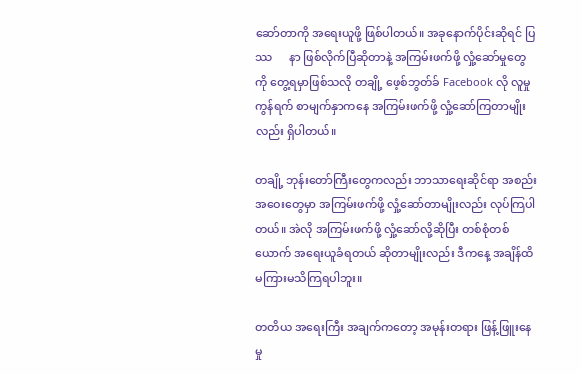ဆော်တာကို အရေးယူဖို့ ဖြစ်ပါတယ်။ အခုနောက်ပိုင်းဆိုရင် ပြဿ      နာ ဖြစ်လိုက်ပြီဆိုတာနဲ့ အကြမ်းဖက်ဖို့ လှုံ့ဆော်မှုတွေကို တွေ့ရမှာဖြစ်သလို တချို့ ဖေ့စ်ဘွတ်ခ် Facebook လို လူမှုကွန်ရက် စာမျက်နှာကနေ အကြမ်းဖက်ဖို့ လှုံ့ဆော်ကြတာမျိုးလည်း ရှိပါတယ်။

တချို့ ဘုန်းတော်ကြီးတွေကလည်း ဘာသာရေးဆိုင်ရာ အစည်းအဝေးတွေမှာ အကြမ်းဖက်ဖို့ လှုံ့ဆော်တာမျိုးလည်း လုပ်ကြပါတယ်။ အဲလို အကြမ်းဖက်ဖို့ လှုံ့ဆော်လို့ဆိုပြီး တစ်စုံတစ်ယောက် အရေးယူခံရတယ် ဆိုတာမျိုးလည်း ဒီကနေ့ အချိန်ထိ မကြားမသိကြရပါဘူး။

တတိယ အရေးကြီး အချက်ကတော့ အမုန်းတရား ဖြန့်ဖြူးနေမှု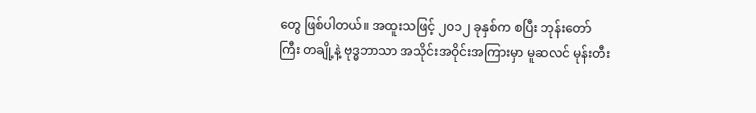တွေ ဖြစ်ပါတယ်။ အထူးသဖြင့် ၂၀၁၂ ခုနှစ်က စပြီး ဘုန်းတော်ကြီး တချို့နဲ့ ဗုဒ္ဓဘာသာ အသိုင်းအဝိုင်းအကြားမှာ မူဆလင် မုန်းတီး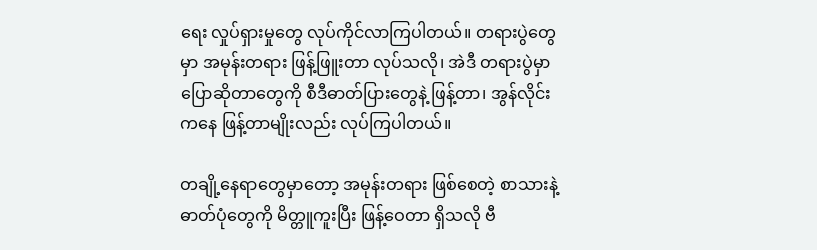ရေး လှုပ်ရှားမှုတွေ လုပ်ကိုင်လာကြပါတယ်။ တရားပွဲတွေမှာ အမုန်းတရား ဖြန့်ဖြူးတာ လုပ်သလို၊ အဲဒီ တရားပွဲမှာ ပြောဆိုတာတွေကို စီဒီဓာတ်ပြားတွေနဲ့ ဖြန့်တာ၊ အွန်လိုင်းကနေ ဖြန့်တာမျိုးလည်း လုပ်ကြပါတယ်။

တချို့နေရာတွေမှာတော့ အမုန်းတရား ဖြစ်စေတဲ့ စာသားနဲ့ ဓာတ်ပုံတွေကို မိတ္တူကူးပြီး ဖြန့်ဝေတာ ရှိသလို ဗီ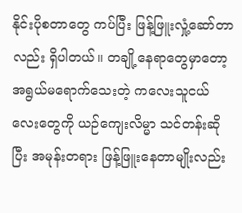နိုင်းပိုစတာတွေ ကပ်ပြီး ဖြန့်ဖြူးလှုံ့ဆော်တာလည်း ရှိပါတယ်။ တချို့နေရာတွေမှာတော့ အရွယ်မရောက်သေးတဲ့ ကလေးသူငယ်လေးတွေကို ယဉ်ကျေးလိမ္မာ သင်တန်းဆိုပြီး အမုန်းတရား ဖြန့်ဖြူးနေတာမျိုးလည်း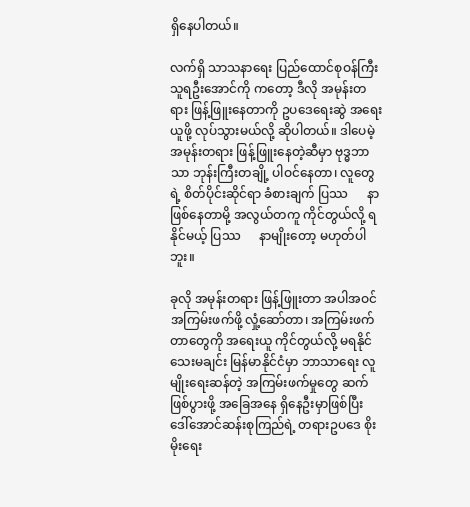ရှိနေပါတယ်။

လက်ရှိ သာသနာရေး ပြည်ထောင်စုဝန်ကြီး သူရဦးအောင်ကို ကတော့ ဒီလို အမုန်းတရား ဖြန့်ဖြူးနေတာကို ဥပဒေရေးဆွဲ အရေးယူဖို့ လုပ်သွားမယ်လို့ ဆိုပါတယ်။ ဒါပေမဲ့ အမုန်းတရား ဖြန့်ဖြူးနေတဲ့ဆီမှာ ဗုဒ္ဓဘာသာ ဘုန်းကြီးတချို့ ပါဝင်နေတာ၊ လူတွေရဲ့ စိတ်ပိုင်းဆိုင်ရာ ခံစားချက် ပြဿ      နာ ဖြစ်နေတာမို့ အလွယ်တကူ ကိုင်တွယ်လို့ ရနိုင်မယ့် ပြဿ      နာမျိုးတော့ မဟုတ်ပါဘူး။

ခုလို အမုန်းတရား ဖြန့်ဖြူးတာ အပါအဝင် အကြမ်းဖက်ဖို့ လှုံ့ဆော်တာ၊ အကြမ်းဖက်တာတွေကို အရေးယူ ကိုင်တွယ်လို့ မရနိုင်သေးမချင်း မြန်မာနိုင်ငံမှာ ဘာသာရေး လူမျိုးရေးဆန်တဲ့ အကြမ်းဖက်မှုတွေ ဆက်ဖြစ်ပွားဖို့ အခြေအနေ ရှိနေဦးမှာဖြစ်ပြီး ဒေါ်အောင်ဆန်းစုကြည်ရဲ့ တရားဥပဒေ စိုးမိုးရေး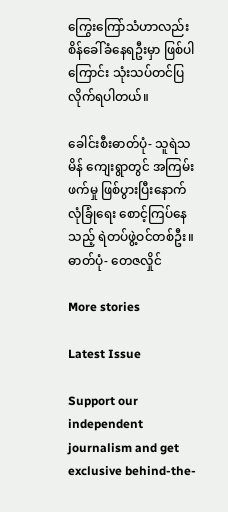ကြွေးကြော်သံဟာလည်း စိန်ခေါ်ခံနေရဦးမှာ ဖြစ်ပါကြောင်း သုံးသပ်တင်ပြလိုက်ရပါတယ်။

ခေါင်းစီးဓာတ်ပုံ- သူရဲသမိန် ကျေးရွာတွင် အကြမ်းဖက်မှု ဖြစ်ပွားပြီးနောက် လုံခြုံရေး စောင့်ကြပ်နေသည့် ရဲတပ်ဖွဲ့ဝင်တစ်ဦး။ ဓာတ်ပုံ- တေဇလှိုင်

More stories

Latest Issue

Support our independent journalism and get exclusive behind-the-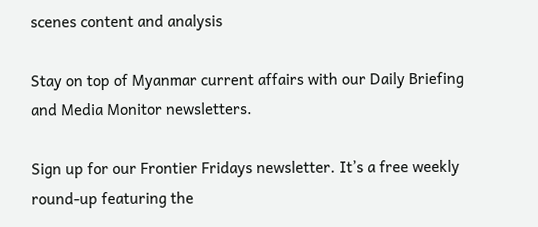scenes content and analysis

Stay on top of Myanmar current affairs with our Daily Briefing and Media Monitor newsletters.

Sign up for our Frontier Fridays newsletter. It’s a free weekly round-up featuring the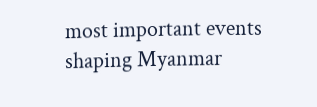most important events shaping Myanmar